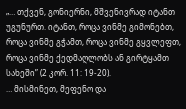„… თქვენ, გონიერნი, მშვენივრად იტანთ უგუნურთ. იტანთ, როცა ვინმე გიმონებთ, როცა ვინმე გჭამთ, როცა ვინმე გყვლეფთ, როცა ვინმე ქედმაღლობს ან გირტყამთ სახეში” (2 კორ. 11: 19-20).
… მისმინეთ, მეფენო და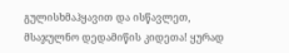გულისხმაჰყავით და ისწავლეთ, მსაჯულნო დედამიწის კიდეთა! ყურად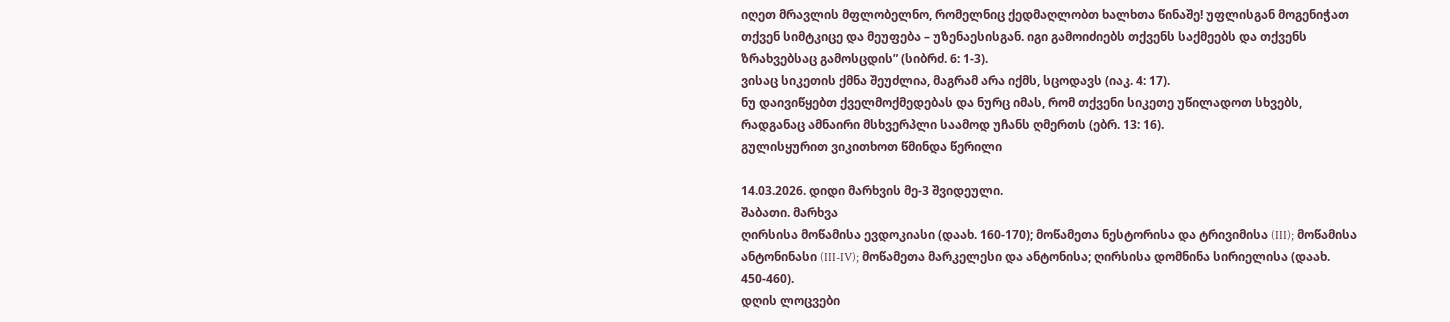იღეთ მრავლის მფლობელნო, რომელნიც ქედმაღლობთ ხალხთა წინაშე! უფლისგან მოგენიჭათ თქვენ სიმტკიცე და მეუფება – უზენაესისგან. იგი გამოიძიებს თქვენს საქმეებს და თქვენს ზრახვებსაც გამოსცდის” (სიბრძ. 6: 1-3).
ვისაც სიკეთის ქმნა შეუძლია, მაგრამ არა იქმს, სცოდავს (იაკ. 4: 17).
ნუ დაივიწყებთ ქველმოქმედებას და ნურც იმას, რომ თქვენი სიკეთე უწილადოთ სხვებს, რადგანაც ამნაირი მსხვერპლი საამოდ უჩანს ღმერთს (ებრ. 13: 16).
გულისყურით ვიკითხოთ წმინდა წერილი

14.03.2026. დიდი მარხვის მე-3 შვიდეული.
შაბათი. მარხვა
ღირსისა მოწამისა ევდოკიასი (დაახ. 160-170); მოწამეთა ნესტორისა და ტრივიმისა (III); მოწამისა ანტონინასი (III-IV); მოწამეთა მარკელესი და ანტონისა; ღირსისა დომნინა სირიელისა (დაახ. 450-460).
დღის ლოცვები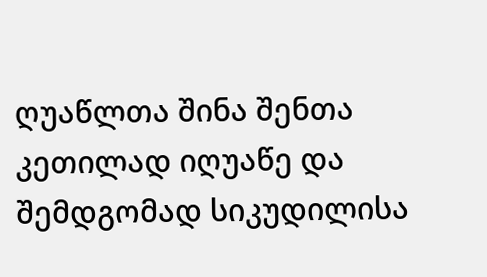ღუაწლთა შინა შენთა კეთილად იღუაწე და შემდგომად სიკუდილისა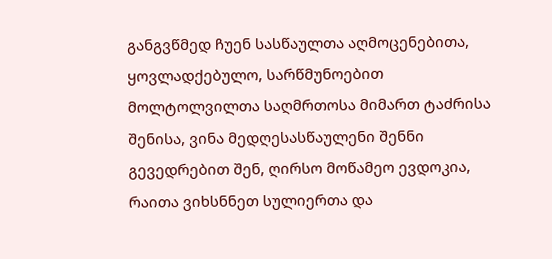განგვწმედ ჩუენ სასწაულთა აღმოცენებითა, ყოვლადქებულო, სარწმუნოებით მოლტოლვილთა საღმრთოსა მიმართ ტაძრისა შენისა, ვინა მედღესასწაულენი შენნი გევედრებით შენ, ღირსო მოწამეო ევდოკია, რაითა ვიხსნნეთ სულიერთა და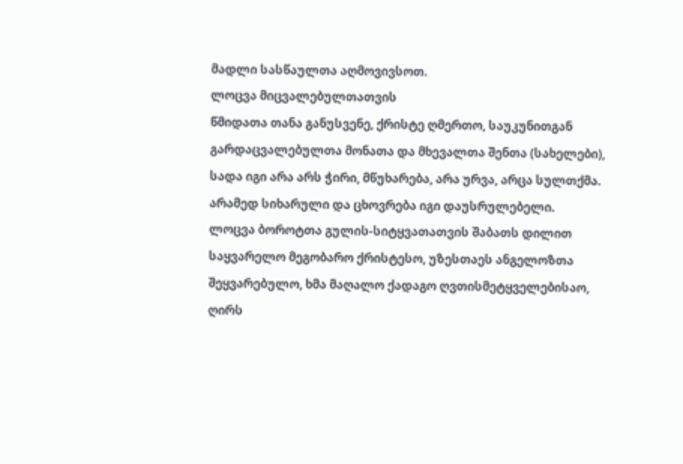მადლი სასწაულთა აღმოვივსოთ.
ლოცვა მიცვალებულთათვის
წმიდათა თანა განუსვენე, ქრისტე ღმერთო, საუკუნითგან გარდაცვალებულთა მონათა და მხევალთა შენთა (სახელები), სადა იგი არა არს ჭირი, მწუხარება, არა ურვა, არცა სულთქმა. არამედ სიხარული და ცხოვრება იგი დაუსრულებელი.
ლოცვა ბოროტთა გულის-სიტყვათათვის შაბათს დილით
საყვარელო მეგობარო ქრისტესო, უზესთაეს ანგელოზთა შეყვარებულო, ხმა მაღალო ქადაგო ღვთისმეტყველებისაო, ღირს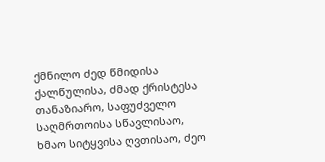ქმნილო ძედ წმიდისა ქალწულისა, ძმად ქრისტესა თანაზიარო, საფუძველო საღმრთოისა სწავლისაო, ხმაო სიტყვისა ღვთისაო, ძეო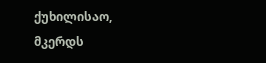ქუხილისაო, მკერდს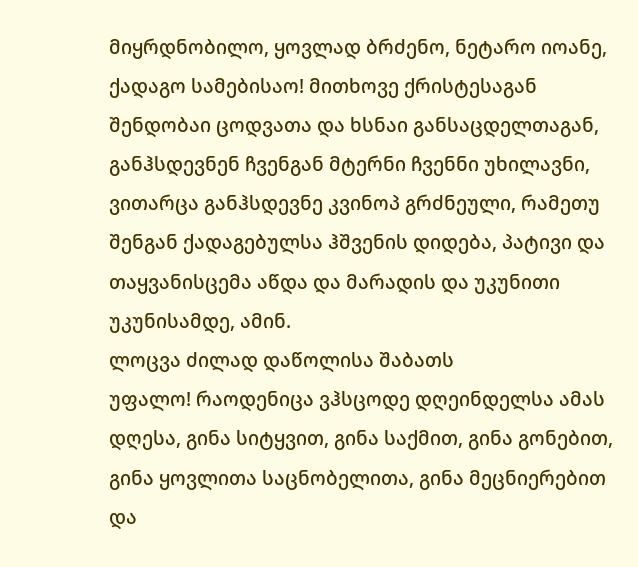მიყრდნობილო, ყოვლად ბრძენო, ნეტარო იოანე, ქადაგო სამებისაო! მითხოვე ქრისტესაგან შენდობაი ცოდვათა და ხსნაი განსაცდელთაგან, განჰსდევნენ ჩვენგან მტერნი ჩვენნი უხილავნი, ვითარცა განჰსდევნე კვინოპ გრძნეული, რამეთუ შენგან ქადაგებულსა ჰშვენის დიდება, პატივი და თაყვანისცემა აწდა და მარადის და უკუნითი უკუნისამდე, ამინ.
ლოცვა ძილად დაწოლისა შაბათს
უფალო! რაოდენიცა ვჰსცოდე დღეინდელსა ამას დღესა, გინა სიტყვით, გინა საქმით, გინა გონებით, გინა ყოვლითა საცნობელითა, გინა მეცნიერებით და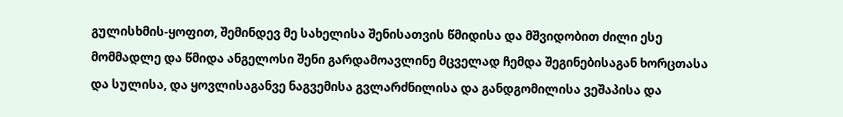გულისხმის-ყოფით, შემინდევ მე სახელისა შენისათვის წმიდისა და მშვიდობით ძილი ესე მომმადლე და წმიდა ანგელოსი შენი გარდამოავლინე მცველად ჩემდა შეგინებისაგან ხორცთასა და სულისა, და ყოვლისაგანვე ნაგვემისა გვლარძნილისა და განდგომილისა ვეშაპისა და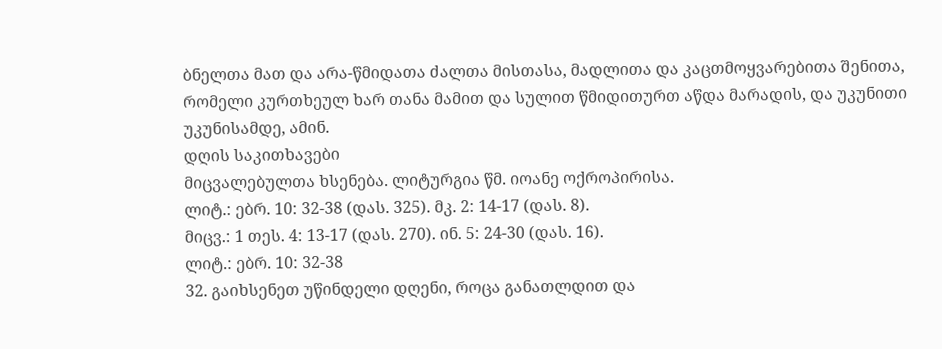ბნელთა მათ და არა-წმიდათა ძალთა მისთასა, მადლითა და კაცთმოყვარებითა შენითა, რომელი კურთხეულ ხარ თანა მამით და სულით წმიდითურთ აწდა მარადის, და უკუნითი უკუნისამდე, ამინ.
დღის საკითხავები
მიცვალებულთა ხსენება. ლიტურგია წმ. იოანე ოქროპირისა.
ლიტ.: ებრ. 10: 32-38 (დას. 325). მკ. 2: 14-17 (დას. 8).
მიცვ.: 1 თეს. 4: 13-17 (დას. 270). ინ. 5: 24-30 (დას. 16).
ლიტ.: ებრ. 10: 32-38
32. გაიხსენეთ უწინდელი დღენი, როცა განათლდით და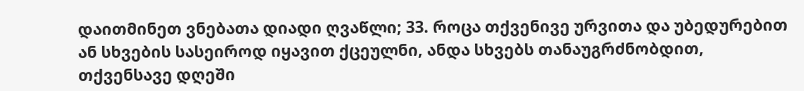დაითმინეთ ვნებათა დიადი ღვაწლი; 33. როცა თქვენივე ურვითა და უბედურებით ან სხვების სასეიროდ იყავით ქცეულნი, ანდა სხვებს თანაუგრძნობდით, თქვენსავე დღეში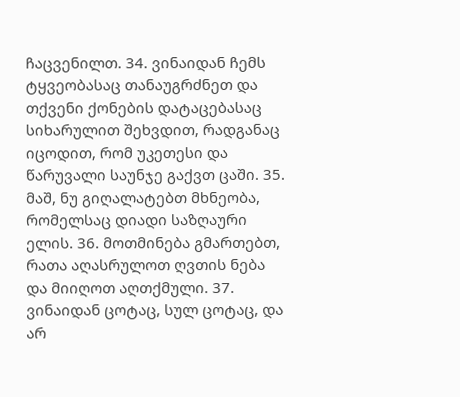ჩაცვენილთ. 34. ვინაიდან ჩემს ტყვეობასაც თანაუგრძნეთ და თქვენი ქონების დატაცებასაც სიხარულით შეხვდით, რადგანაც იცოდით, რომ უკეთესი და წარუვალი საუნჯე გაქვთ ცაში. 35. მაშ, ნუ გიღალატებთ მხნეობა, რომელსაც დიადი საზღაური ელის. 36. მოთმინება გმართებთ, რათა აღასრულოთ ღვთის ნება და მიიღოთ აღთქმული. 37. ვინაიდან ცოტაც, სულ ცოტაც, და არ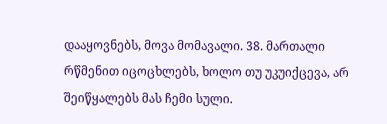დააყოვნებს, მოვა მომავალი. 38. მართალი რწმენით იცოცხლებს, ხოლო თუ უკუიქცევა, არ შეიწყალებს მას ჩემი სული.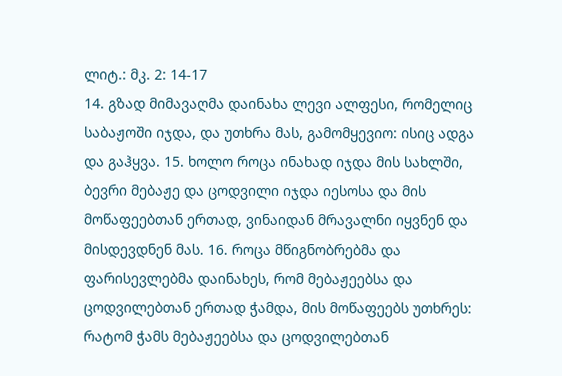ლიტ.: მკ. 2: 14-17
14. გზად მიმავაღმა დაინახა ლევი ალფესი, რომელიც საბაჟოში იჯდა, და უთხრა მას, გამომყევიო: ისიც ადგა და გაჰყვა. 15. ხოლო როცა ინახად იჯდა მის სახლში, ბევრი მებაჟე და ცოდვილი იჯდა იესოსა და მის მოწაფეებთან ერთად, ვინაიდან მრავალნი იყვნენ და მისდევდნენ მას. 16. როცა მწიგნობრებმა და ფარისევლებმა დაინახეს, რომ მებაჟეებსა და ცოდვილებთან ერთად ჭამდა, მის მოწაფეებს უთხრეს: რატომ ჭამს მებაჟეებსა და ცოდვილებთან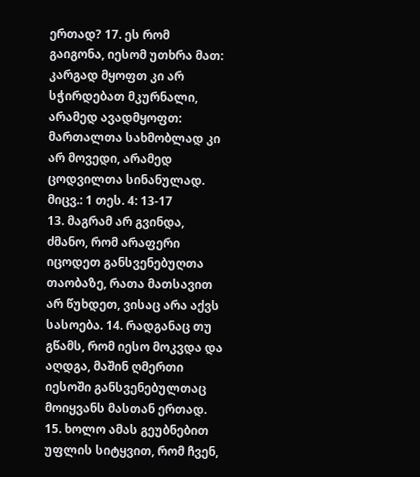ერთად? 17. ეს რომ გაიგონა, იესომ უთხრა მათ: კარგად მყოფთ კი არ სჭირდებათ მკურნალი, არამედ ავადმყოფთ: მართალთა სახმობლად კი არ მოვედი, არამედ ცოდვილთა სინანულად.
მიცვ.: 1 თეს. 4: 13-17
13. მაგრამ არ გვინდა, ძმანო, რომ არაფერი იცოდეთ განსვენებუღთა თაობაზე, რათა მათსავით არ წუხდეთ, ვისაც არა აქვს სასოება. 14. რადგანაც თუ გწამს, რომ იესო მოკვდა და აღდგა, მაშინ ღმერთი იესოში განსვენებულთაც მოიყვანს მასთან ერთად. 15. ხოლო ამას გეუბნებით უფლის სიტყვით, რომ ჩვენ,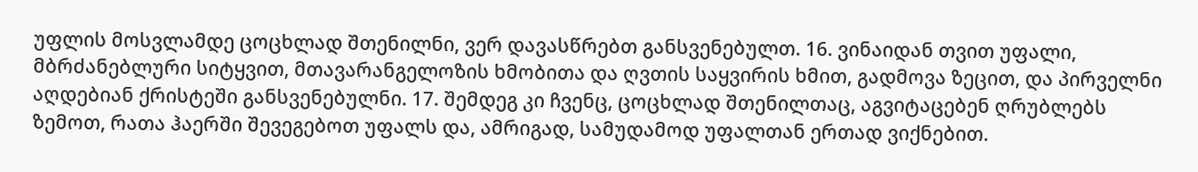უფლის მოსვლამდე ცოცხლად შთენილნი, ვერ დავასწრებთ განსვენებულთ. 16. ვინაიდან თვით უფალი, მბრძანებლური სიტყვით, მთავარანგელოზის ხმობითა და ღვთის საყვირის ხმით, გადმოვა ზეცით, და პირველნი აღდებიან ქრისტეში განსვენებულნი. 17. შემდეგ კი ჩვენც, ცოცხლად შთენილთაც, აგვიტაცებენ ღრუბლებს ზემოთ, რათა ჰაერში შევეგებოთ უფალს და, ამრიგად, სამუდამოდ უფალთან ერთად ვიქნებით.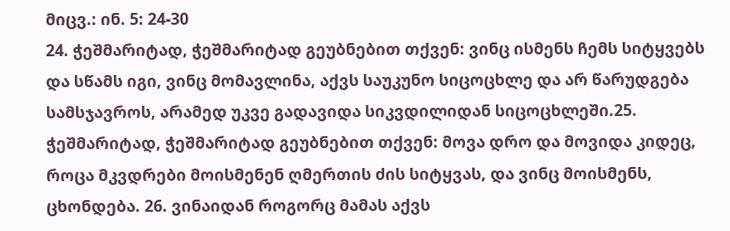მიცვ.: ინ. 5: 24-30
24. ჭეშმარიტად, ჭეშმარიტად გეუბნებით თქვენ: ვინც ისმენს ჩემს სიტყვებს და სწამს იგი, ვინც მომავლინა, აქვს საუკუნო სიცოცხლე და არ წარუდგება სამსჯავროს, არამედ უკვე გადავიდა სიკვდილიდან სიცოცხლეში.25. ჭეშმარიტად, ჭეშმარიტად გეუბნებით თქვენ: მოვა დრო და მოვიდა კიდეც, როცა მკვდრები მოისმენენ ღმერთის ძის სიტყვას, და ვინც მოისმენს, ცხონდება. 26. ვინაიდან როგორც მამას აქვს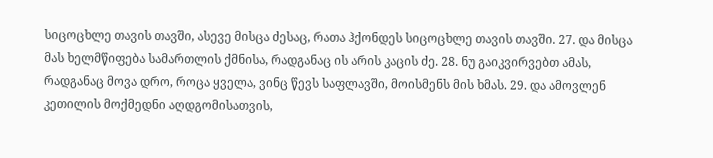სიცოცხლე თავის თავში, ასევე მისცა ძესაც, რათა ჰქონდეს სიცოცხლე თავის თავში. 27. და მისცა მას ხელმწიფება სამართლის ქმნისა, რადგანაც ის არის კაცის ძე. 28. ნუ გაიკვირვებთ ამას, რადგანაც მოვა დრო, როცა ყველა, ვინც წევს საფლავში, მოისმენს მის ხმას. 29. და ამოვლენ კეთილის მოქმედნი აღდგომისათვის,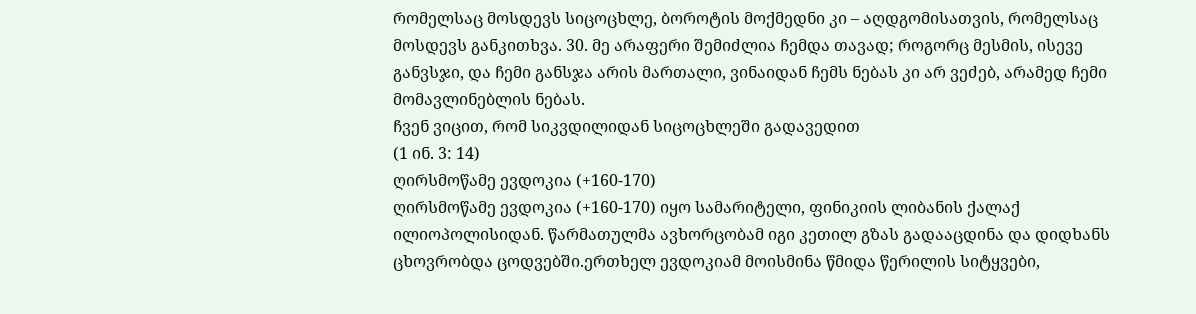რომელსაც მოსდევს სიცოცხლე, ბოროტის მოქმედნი კი – აღდგომისათვის, რომელსაც მოსდევს განკითხვა. 30. მე არაფერი შემიძლია ჩემდა თავად; როგორც მესმის, ისევე განვსჯი, და ჩემი განსჯა არის მართალი, ვინაიდან ჩემს ნებას კი არ ვეძებ, არამედ ჩემი მომავლინებლის ნებას.
ჩვენ ვიცით, რომ სიკვდილიდან სიცოცხლეში გადავედით
(1 ინ. 3: 14)
ღირსმოწამე ევდოკია (+160-170)
ღირსმოწამე ევდოკია (+160-170) იყო სამარიტელი, ფინიკიის ლიბანის ქალაქ ილიოპოლისიდან. წარმათულმა ავხორცობამ იგი კეთილ გზას გადააცდინა და დიდხანს ცხოვრობდა ცოდვებში.ერთხელ ევდოკიამ მოისმინა წმიდა წერილის სიტყვები,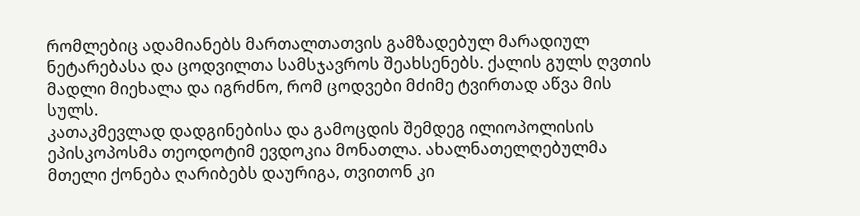რომლებიც ადამიანებს მართალთათვის გამზადებულ მარადიულ ნეტარებასა და ცოდვილთა სამსჯავროს შეახსენებს. ქალის გულს ღვთის მადლი მიეხალა და იგრძნო, რომ ცოდვები მძიმე ტვირთად აწვა მის სულს.
კათაკმევლად დადგინებისა და გამოცდის შემდეგ ილიოპოლისის ეპისკოპოსმა თეოდოტიმ ევდოკია მონათლა. ახალნათელღებულმა მთელი ქონება ღარიბებს დაურიგა, თვითონ კი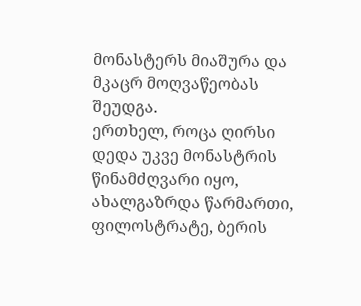მონასტერს მიაშურა და მკაცრ მოღვაწეობას შეუდგა.
ერთხელ, როცა ღირსი დედა უკვე მონასტრის წინამძღვარი იყო, ახალგაზრდა წარმართი, ფილოსტრატე, ბერის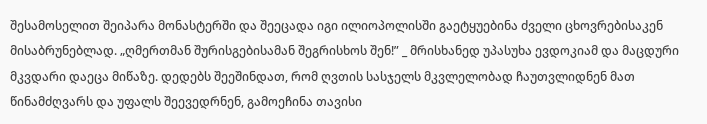შესამოსელით შეიპარა მონასტერში და შეეცადა იგი ილიოპოლისში გაეტყუებინა ძველი ცხოვრებისაკენ მისაბრუნებლად. „ღმერთმან შურისგებისამან შეგრისხოს შენ!” _ მრისხანედ უპასუხა ევდოკიამ და მაცდური მკვდარი დაეცა მიწაზე. დედებს შეეშინდათ, რომ ღვთის სასჯელს მკვლელობად ჩაუთვლიდნენ მათ წინამძღვარს და უფალს შეევედრნენ, გამოეჩინა თავისი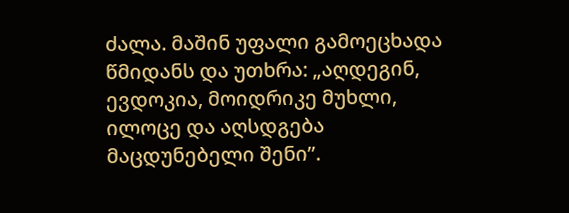ძალა. მაშინ უფალი გამოეცხადა წმიდანს და უთხრა: „აღდეგინ, ევდოკია, მოიდრიკე მუხლი, ილოცე და აღსდგება მაცდუნებელი შენი”.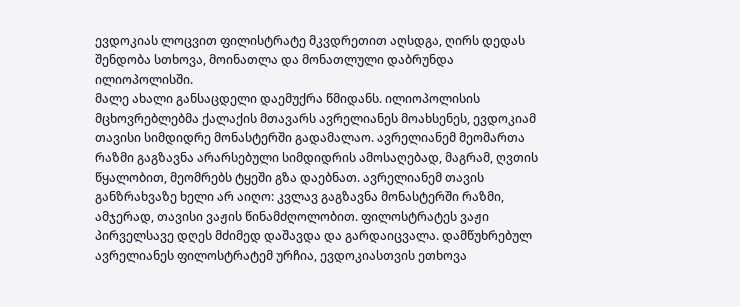ევდოკიას ლოცვით ფილისტრატე მკვდრეთით აღსდგა, ღირს დედას შენდობა სთხოვა, მოინათლა და მონათლული დაბრუნდა ილიოპოლისში.
მალე ახალი განსაცდელი დაემუქრა წმიდანს. ილიოპოლისის მცხოვრებლებმა ქალაქის მთავარს ავრელიანეს მოახსენეს, ევდოკიამ თავისი სიმდიდრე მონასტერში გადამალაო. ავრელიანემ მეომართა რაზმი გაგზავნა არარსებული სიმდიდრის ამოსაღებად, მაგრამ, ღვთის წყალობით, მეომრებს ტყეში გზა დაებნათ. ავრელიანემ თავის განზრახვაზე ხელი არ აიღო: კვლავ გაგზავნა მონასტერში რაზმი, ამჯერად, თავისი ვაჟის წინამძღოლობით. ფილოსტრატეს ვაჟი პირველსავე დღეს მძიმედ დაშავდა და გარდაიცვალა. დამწუხრებულ ავრელიანეს ფილოსტრატემ ურჩია, ევდოკიასთვის ეთხოვა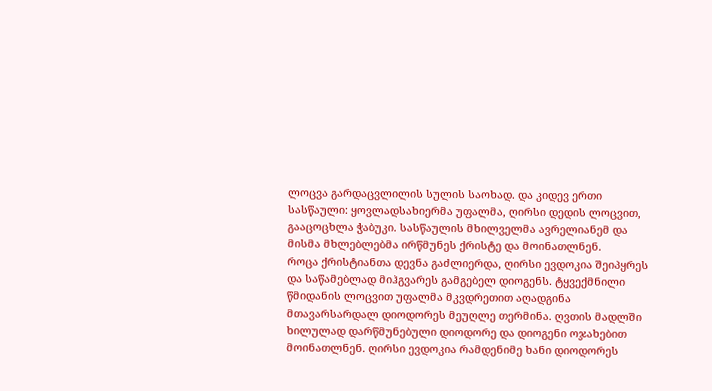ლოცვა გარდაცვლილის სულის საოხად. და კიდევ ერთი სასწაული: ყოვლადსახიერმა უფალმა, ღირსი დედის ლოცვით, გააცოცხლა ჭაბუკი. სასწაულის მხილველმა ავრელიანემ და მისმა მხლებლებმა ირწმუნეს ქრისტე და მოინათლნენ.
როცა ქრისტიანთა დევნა გაძლიერდა, ღირსი ევდოკია შეიპყრეს და საწამებლად მიჰგვარეს გამგებელ დიოგენს. ტყვექმნილი წმიდანის ლოცვით უფალმა მკვდრეთით აღადგინა მთავარსარდალ დიოდორეს მეუღლე თერმინა. ღვთის მადლში ხილულად დარწმუნებული დიოდორე და დიოგენი ოჯახებით მოინათლნენ. ღირსი ევდოკია რამდენიმე ხანი დიოდორეს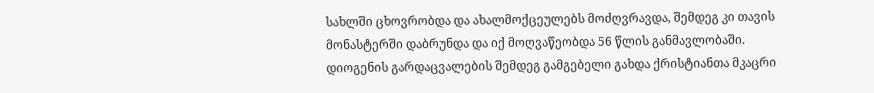სახლში ცხოვრობდა და ახალმოქცეულებს მოძღვრავდა, შემდეგ კი თავის მონასტერში დაბრუნდა და იქ მოღვაწეობდა 56 წლის განმავლობაში.
დიოგენის გარდაცვალების შემდეგ გამგებელი გახდა ქრისტიანთა მკაცრი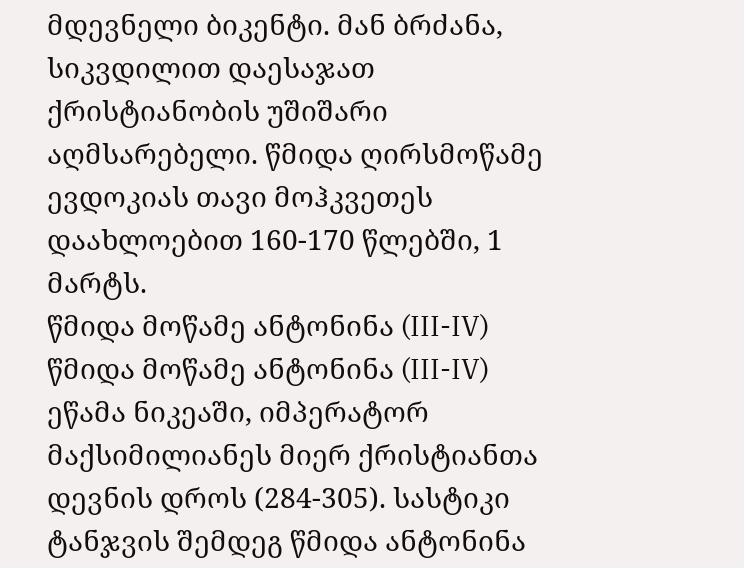მდევნელი ბიკენტი. მან ბრძანა, სიკვდილით დაესაჯათ ქრისტიანობის უშიშარი აღმსარებელი. წმიდა ღირსმოწამე ევდოკიას თავი მოჰკვეთეს დაახლოებით 160-170 წლებში, 1 მარტს.
წმიდა მოწამე ანტონინა (III-IV)
წმიდა მოწამე ანტონინა (III-IV) ეწამა ნიკეაში, იმპერატორ მაქსიმილიანეს მიერ ქრისტიანთა დევნის დროს (284-305). სასტიკი ტანჯვის შემდეგ წმიდა ანტონინა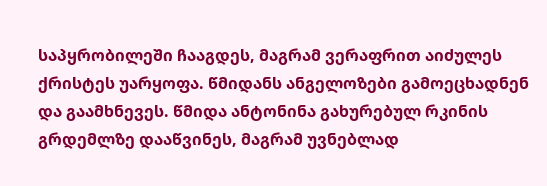საპყრობილეში ჩააგდეს, მაგრამ ვერაფრით აიძულეს ქრისტეს უარყოფა. წმიდანს ანგელოზები გამოეცხადნენ და გაამხნევეს. წმიდა ანტონინა გახურებულ რკინის გრდემლზე დააწვინეს, მაგრამ უვნებლად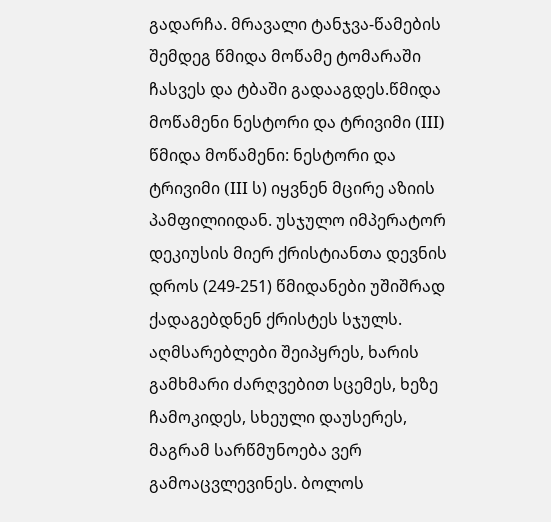გადარჩა. მრავალი ტანჯვა-წამების შემდეგ წმიდა მოწამე ტომარაში ჩასვეს და ტბაში გადააგდეს.წმიდა მოწამენი ნესტორი და ტრივიმი (III)
წმიდა მოწამენი: ნესტორი და ტრივიმი (III ს) იყვნენ მცირე აზიის პამფილიიდან. უსჯულო იმპერატორ დეკიუსის მიერ ქრისტიანთა დევნის დროს (249-251) წმიდანები უშიშრად ქადაგებდნენ ქრისტეს სჯულს. აღმსარებლები შეიპყრეს, ხარის გამხმარი ძარღვებით სცემეს, ხეზე ჩამოკიდეს, სხეული დაუსერეს, მაგრამ სარწმუნოება ვერ გამოაცვლევინეს. ბოლოს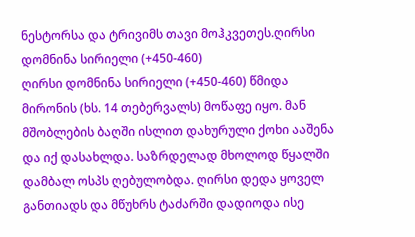ნესტორსა და ტრივიმს თავი მოჰკვეთეს.ღირსი დომნინა სირიელი (+450-460)
ღირსი დომნინა სირიელი (+450-460) წმიდა მირონის (ხს. 14 თებერვალს) მოწაფე იყო. მან მშობლების ბაღში ისლით დახურული ქოხი ააშენა და იქ დასახლდა. საზრდელად მხოლოდ წყალში დამბალ ოსპს ღებულობდა. ღირსი დედა ყოველ განთიადს და მწუხრს ტაძარში დადიოდა ისე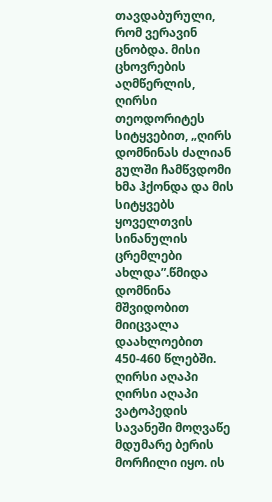თავდაბურული, რომ ვერავინ ცნობდა. მისი ცხოვრების აღმწერლის, ღირსი თეოდორიტეს სიტყვებით, „ღირს დომნინას ძალიან გულში ჩამწვდომი ხმა ჰქონდა და მის სიტყვებს ყოველთვის სინანულის ცრემლები ახლდა”.წმიდა დომნინა მშვიდობით მიიცვალა დაახლოებით 450-460 წლებში.
ღირსი აღაპი
ღირსი აღაპი ვატოპედის სავანეში მოღვაწე მდუმარე ბერის მორჩილი იყო. ის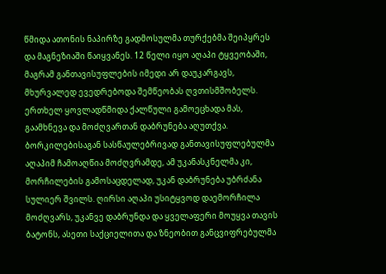წმიდა ათონის ნაპირზე გადმოსულმა თურქებმა შეიპყრეს და მაგნეზიაში წაიყვანეს. 12 წელი იყო აღაპი ტყვეობაში, მაგრამ განთავისუფლების იმედი არ დაუკარგავს, მხურვალედ ევედრებოდა შემწეობას ღვთისმშობელს. ერთხელ ყოვლადწმიდა ქალწული გამოეცხადა მას, გაამხნევა და მოძღვართან დაბრუნება აღუთქვა. ბორკილებისაგან სასწაულებრივად განთავისუფლებულმა აღაპიმ ჩამოაღწია მოძღვრამდე, ამ უკანასკნელმა კი, მორჩილების გამოსაცდელად, უკან დაბრუნება უბრძანა სულიერ შვილს. ღირსი აღაპი უსიტყვოდ დაემორჩილა მოძღვარს, უკანვე დაბრუნდა და ყველაფერი მოუყვა თავის ბატონს, ასეთი საქციელითა და ზნეობით განცვიფრებულმა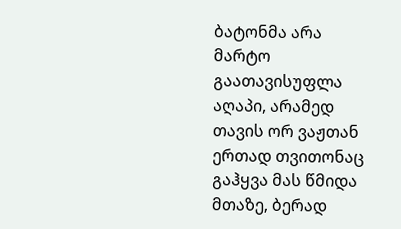ბატონმა არა მარტო გაათავისუფლა აღაპი, არამედ თავის ორ ვაჟთან ერთად თვითონაც გაჰყვა მას წმიდა მთაზე, ბერად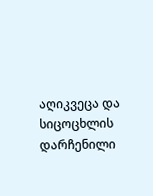აღიკვეცა და სიცოცხლის დარჩენილი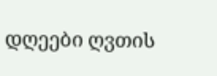დღეები ღვთის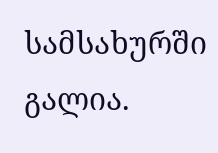სამსახურში გალია.